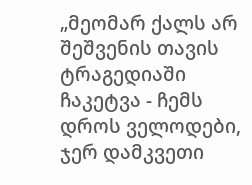„მეომარ ქალს არ შეშვენის თავის ტრაგედიაში ჩაკეტვა - ჩემს დროს ველოდები, ჯერ დამკვეთი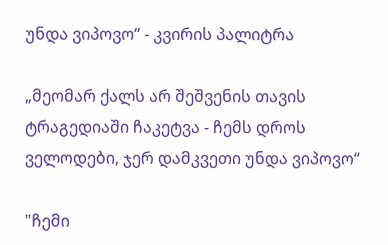უნდა ვიპოვო“ - კვირის პალიტრა

„მეომარ ქალს არ შეშვენის თავის ტრაგედიაში ჩაკეტვა - ჩემს დროს ველოდები, ჯერ დამკვეთი უნდა ვიპოვო“

"ჩემი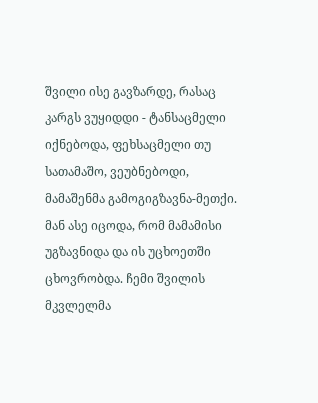შვილი ისე გავზარდე, რასაც კარგს ვუყიდდი - ტანსაცმელი იქნებოდა, ფეხსაცმელი თუ სათამაშო, ვეუბნებოდი, მამაშენმა გამოგიგზავნა-მეთქი. მან ასე იცოდა, რომ მამამისი უგზავნიდა და ის უცხოეთში ცხოვრობდა. ჩემი შვილის მკვლელმა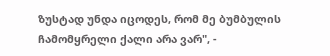ზუსტად უნდა იცოდეს, რომ მე ბუმბულის ჩამომყრელი ქალი არა ვარ", -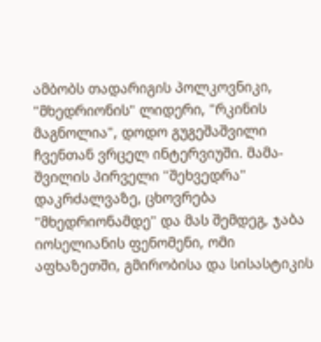ამბობს თადარიგის პოლკოვნიკი, "მხედრიონის" ლიდერი, "რკინის მაგნოლია", დოდო გუგეშაშვილი ჩვენთან ვრცელ ინტერვიუში. მამა-შვილის პირველი "შეხვედრა" დაკრძალვაზე, ცხოვრება "მხედრიონამდე" და მას შემდეგ, ჯაბა იოსელიანის ფენომენი, ომი აფხაზეთში, გმირობისა და სისასტიკის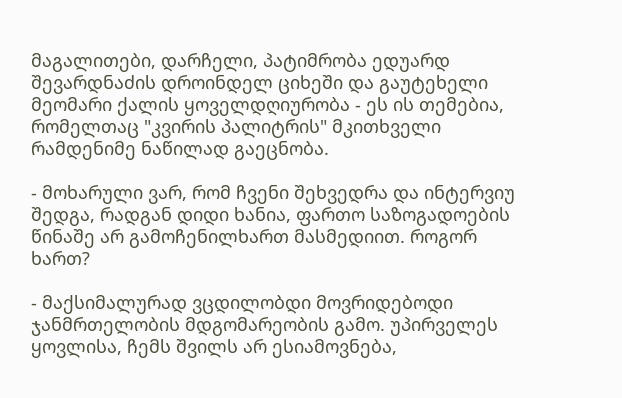მაგალითები, დარჩელი, პატიმრობა ედუარდ შევარდნაძის დროინდელ ციხეში და გაუტეხელი მეომარი ქალის ყოველდღიურობა - ეს ის თემებია, რომელთაც "კვირის პალიტრის" მკითხველი რამდენიმე ნაწილად გაეცნობა.

- მოხარული ვარ, რომ ჩვენი შეხვედრა და ინტერვიუ შედგა, რადგან დიდი ხანია, ფართო საზოგადოების წინაშე არ გამოჩენილხართ მასმედიით. როგორ ხართ?

- მაქსიმალურად ვცდილობდი მოვრიდებოდი ჯანმრთელობის მდგომარეობის გამო. უპირველეს ყოვლისა, ჩემს შვილს არ ესიამოვნება,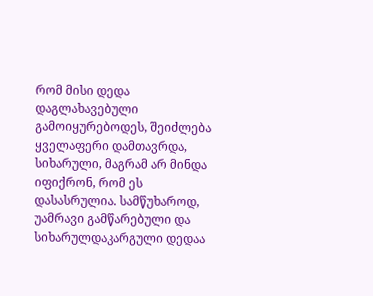რომ მისი დედა დაგლახავებული გამოიყურებოდეს, შეიძლება ყველაფერი დამთავრდა, სიხარული, მაგრამ არ მინდა იფიქრონ, რომ ეს დასასრულია. სამწუხაროდ, უამრავი გამწარებული და სიხარულდაკარგული დედაა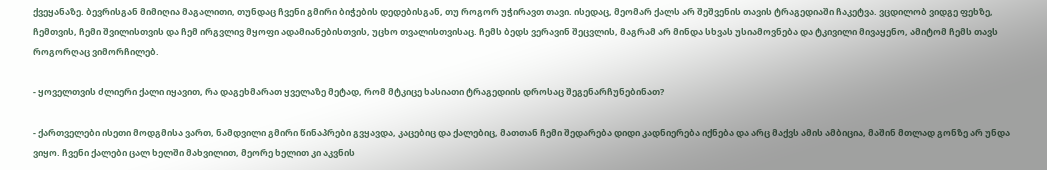ქვეყანაზე. ბევრისგან მიმიღია მაგალითი, თუნდაც ჩვენი გმირი ბიჭების დედებისგან, თუ როგორ უჭირავთ თავი. ისედაც, მეომარ ქალს არ შეშვენის თავის ტრაგედიაში ჩაკეტვა. ვცდილობ ვიდგე ფეხზე, ჩემთვის, ჩემი შვილისთვის და ჩემ ირგვლივ მყოფი ადამიანებისთვის, უცხო თვალისთვისაც. ჩემს ბედს ვერავინ შეცვლის, მაგრამ არ მინდა სხვას უსიამოვნება და ტკივილი მივაყენო, ამიტომ ჩემს თავს როგორღაც ვიმორჩილებ.

- ყოველთვის ძლიერი ქალი იყავით, რა დაგეხმარათ ყველაზე მეტად, რომ მტკიცე ხასიათი ტრაგედიის დროსაც შეგენარჩუნებინათ?

- ქართველები ისეთი მოდგმისა ვართ, ნამდვილი გმირი წინაპრები გვყავდა, კაცებიც და ქალებიც, მათთან ჩემი შედარება დიდი კადნიერება იქნება და არც მაქვს ამის ამბიცია, მაშინ მთლად გონზე არ უნდა ვიყო. ჩვენი ქალები ცალ ხელში მახვილით, მეორე ხელით კი აკვნის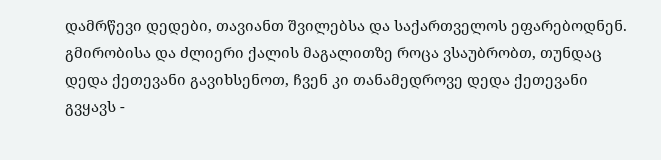დამრწევი დედები, თავიანთ შვილებსა და საქართველოს ეფარებოდნენ. გმირობისა და ძლიერი ქალის მაგალითზე როცა ვსაუბრობთ, თუნდაც დედა ქეთევანი გავიხსენოთ, ჩვენ კი თანამედროვე დედა ქეთევანი გვყავს -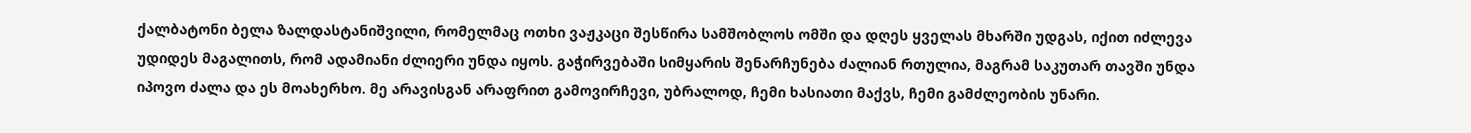ქალბატონი ბელა ზალდასტანიშვილი, რომელმაც ოთხი ვაჟკაცი შესწირა სამშობლოს ომში და დღეს ყველას მხარში უდგას, იქით იძლევა უდიდეს მაგალითს, რომ ადამიანი ძლიერი უნდა იყოს. გაჭირვებაში სიმყარის შენარჩუნება ძალიან რთულია, მაგრამ საკუთარ თავში უნდა იპოვო ძალა და ეს მოახერხო. მე არავისგან არაფრით გამოვირჩევი, უბრალოდ, ჩემი ხასიათი მაქვს, ჩემი გამძლეობის უნარი.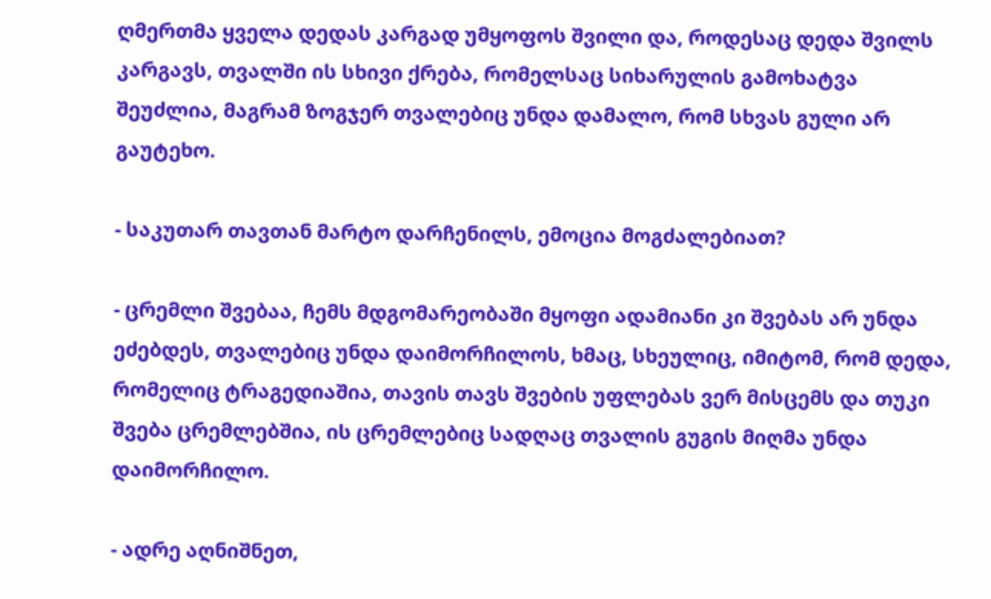ღმერთმა ყველა დედას კარგად უმყოფოს შვილი და, როდესაც დედა შვილს კარგავს, თვალში ის სხივი ქრება, რომელსაც სიხარულის გამოხატვა შეუძლია, მაგრამ ზოგჯერ თვალებიც უნდა დამალო, რომ სხვას გული არ გაუტეხო.

- საკუთარ თავთან მარტო დარჩენილს, ემოცია მოგძალებიათ?

- ცრემლი შვებაა, ჩემს მდგომარეობაში მყოფი ადამიანი კი შვებას არ უნდა ეძებდეს, თვალებიც უნდა დაიმორჩილოს, ხმაც, სხეულიც, იმიტომ, რომ დედა, რომელიც ტრაგედიაშია, თავის თავს შვების უფლებას ვერ მისცემს და თუკი შვება ცრემლებშია, ის ცრემლებიც სადღაც თვალის გუგის მიღმა უნდა დაიმორჩილო.

- ადრე აღნიშნეთ,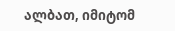ალბათ, იმიტომ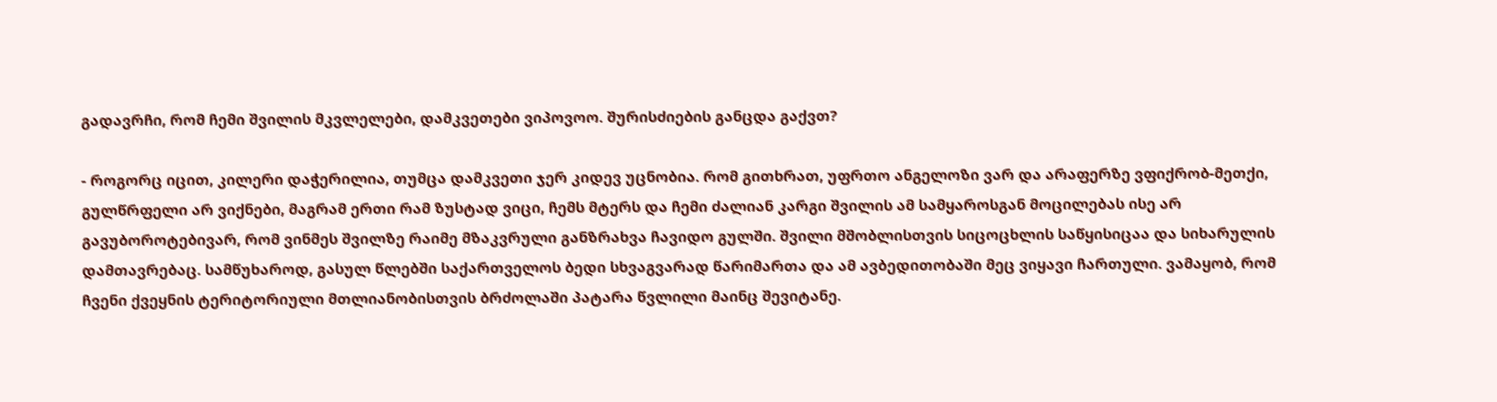გადავრჩი, რომ ჩემი შვილის მკვლელები, დამკვეთები ვიპოვოო. შურისძიების განცდა გაქვთ?

- როგორც იცით, კილერი დაჭერილია, თუმცა დამკვეთი ჯერ კიდევ უცნობია. რომ გითხრათ, უფრთო ანგელოზი ვარ და არაფერზე ვფიქრობ-მეთქი, გულწრფელი არ ვიქნები, მაგრამ ერთი რამ ზუსტად ვიცი, ჩემს მტერს და ჩემი ძალიან კარგი შვილის ამ სამყაროსგან მოცილებას ისე არ გავუბოროტებივარ, რომ ვინმეს შვილზე რაიმე მზაკვრული განზრახვა ჩავიდო გულში. შვილი მშობლისთვის სიცოცხლის საწყისიცაა და სიხარულის დამთავრებაც. სამწუხაროდ, გასულ წლებში საქართველოს ბედი სხვაგვარად წარიმართა და ამ ავბედითობაში მეც ვიყავი ჩართული. ვამაყობ, რომ ჩვენი ქვეყნის ტერიტორიული მთლიანობისთვის ბრძოლაში პატარა წვლილი მაინც შევიტანე.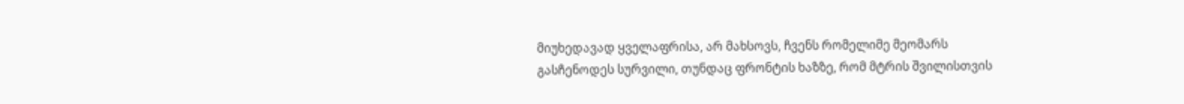მიუხედავად ყველაფრისა, არ მახსოვს, ჩვენს რომელიმე მეომარს გასჩენოდეს სურვილი, თუნდაც ფრონტის ხაზზე, რომ მტრის შვილისთვის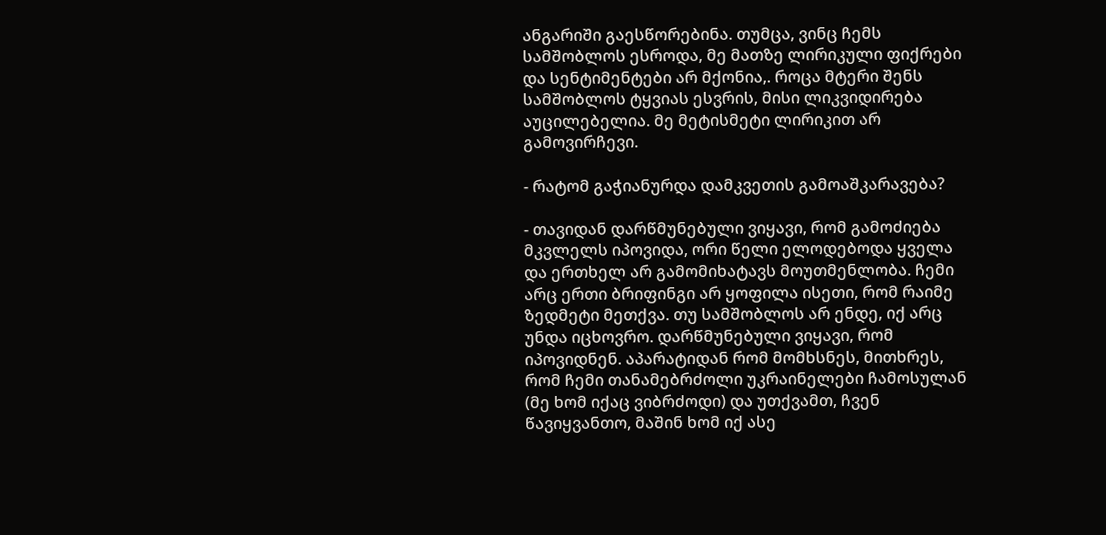ანგარიში გაესწორებინა. თუმცა, ვინც ჩემს სამშობლოს ესროდა, მე მათზე ლირიკული ფიქრები და სენტიმენტები არ მქონია,. როცა მტერი შენს სამშობლოს ტყვიას ესვრის, მისი ლიკვიდირება აუცილებელია. მე მეტისმეტი ლირიკით არ გამოვირჩევი.

- რატომ გაჭიანურდა დამკვეთის გამოაშკარავება?

- თავიდან დარწმუნებული ვიყავი, რომ გამოძიება მკვლელს იპოვიდა, ორი წელი ელოდებოდა ყველა და ერთხელ არ გამომიხატავს მოუთმენლობა. ჩემი არც ერთი ბრიფინგი არ ყოფილა ისეთი, რომ რაიმე ზედმეტი მეთქვა. თუ სამშობლოს არ ენდე, იქ არც უნდა იცხოვრო. დარწმუნებული ვიყავი, რომ იპოვიდნენ. აპარატიდან რომ მომხსნეს, მითხრეს, რომ ჩემი თანამებრძოლი უკრაინელები ჩამოსულან (მე ხომ იქაც ვიბრძოდი) და უთქვამთ, ჩვენ წავიყვანთო, მაშინ ხომ იქ ასე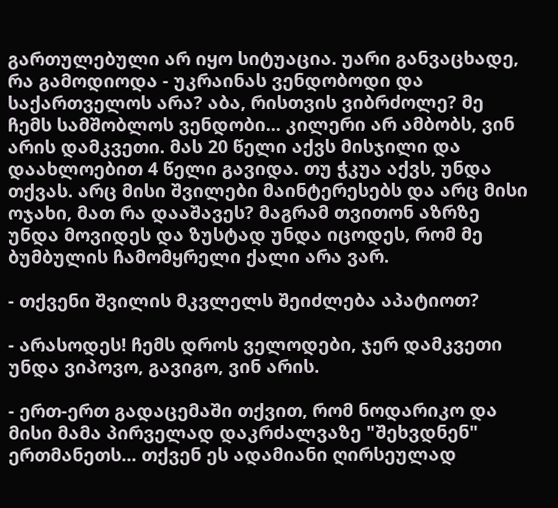გართულებული არ იყო სიტუაცია. უარი განვაცხადე, რა გამოდიოდა - უკრაინას ვენდობოდი და საქართველოს არა? აბა, რისთვის ვიბრძოლე? მე ჩემს სამშობლოს ვენდობი... კილერი არ ამბობს, ვინ არის დამკვეთი. მას 20 წელი აქვს მისჯილი და დაახლოებით 4 წელი გავიდა. თუ ჭკუა აქვს, უნდა თქვას. არც მისი შვილები მაინტერესებს და არც მისი ოჯახი, მათ რა დააშავეს? მაგრამ თვითონ აზრზე უნდა მოვიდეს და ზუსტად უნდა იცოდეს, რომ მე ბუმბულის ჩამომყრელი ქალი არა ვარ.

- თქვენი შვილის მკვლელს შეიძლება აპატიოთ?

- არასოდეს! ჩემს დროს ველოდები, ჯერ დამკვეთი უნდა ვიპოვო, გავიგო, ვინ არის.

- ერთ-ერთ გადაცემაში თქვით, რომ ნოდარიკო და მისი მამა პირველად დაკრძალვაზე "შეხვდნენ" ერთმანეთს... თქვენ ეს ადამიანი ღირსეულად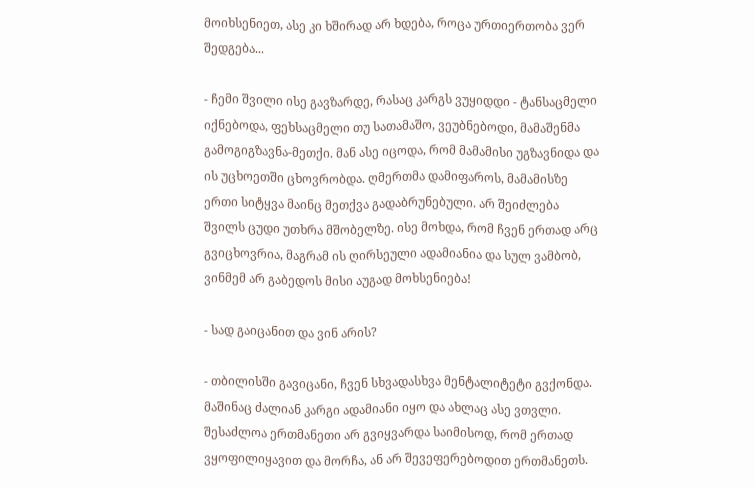მოიხსენიეთ, ასე კი ხშირად არ ხდება, როცა ურთიერთობა ვერ შედგება...

- ჩემი შვილი ისე გავზარდე, რასაც კარგს ვუყიდდი - ტანსაცმელი იქნებოდა, ფეხსაცმელი თუ სათამაშო, ვეუბნებოდი, მამაშენმა გამოგიგზავნა-მეთქი. მან ასე იცოდა, რომ მამამისი უგზავნიდა და ის უცხოეთში ცხოვრობდა. ღმერთმა დამიფაროს, მამამისზე ერთი სიტყვა მაინც მეთქვა გადაბრუნებული. არ შეიძლება შვილს ცუდი უთხრა მშობელზე. ისე მოხდა, რომ ჩვენ ერთად არც გვიცხოვრია, მაგრამ ის ღირსეული ადამიანია და სულ ვამბობ, ვინმემ არ გაბედოს მისი აუგად მოხსენიება!

- სად გაიცანით და ვინ არის?

- თბილისში გავიცანი, ჩვენ სხვადასხვა მენტალიტეტი გვქონდა. მაშინაც ძალიან კარგი ადამიანი იყო და ახლაც ასე ვთვლი. შესაძლოა ერთმანეთი არ გვიყვარდა საიმისოდ, რომ ერთად ვყოფილიყავით და მორჩა, ან არ შევეფერებოდით ერთმანეთს.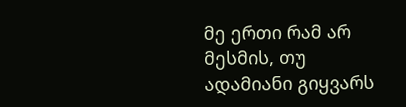მე ერთი რამ არ მესმის, თუ ადამიანი გიყვარს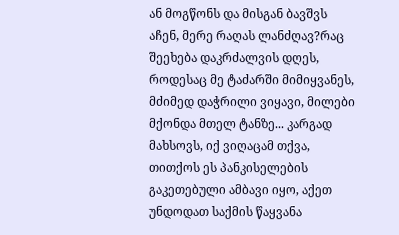ან მოგწონს და მისგან ბავშვს აჩენ, მერე რაღას ლანძღავ?რაც შეეხება დაკრძალვის დღეს, როდესაც მე ტაძარში მიმიყვანეს, მძიმედ დაჭრილი ვიყავი, მილები მქონდა მთელ ტანზე... კარგად მახსოვს, იქ ვიღაცამ თქვა, თითქოს ეს პანკისელების გაკეთებული ამბავი იყო, აქეთ უნდოდათ საქმის წაყვანა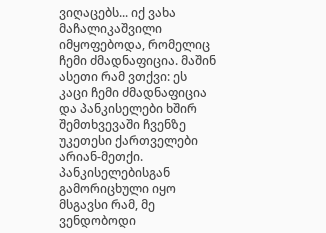ვიღაცებს... იქ ვახა მაჩალიკაშვილი იმყოფებოდა, რომელიც ჩემი ძმადნაფიცია. მაშინ ასეთი რამ ვთქვი: ეს კაცი ჩემი ძმადნაფიცია და პანკისელები ხშირ შემთხვევაში ჩვენზე უკეთესი ქართველები არიან-მეთქი. პანკისელებისგან გამორიცხული იყო მსგავსი რამ, მე ვენდობოდი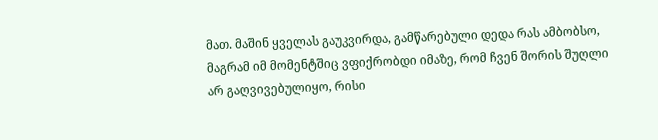მათ. მაშინ ყველას გაუკვირდა, გამწარებული დედა რას ამბობსო, მაგრამ იმ მომენტშიც ვფიქრობდი იმაზე, რომ ჩვენ შორის შუღლი არ გაღვივებულიყო, რისი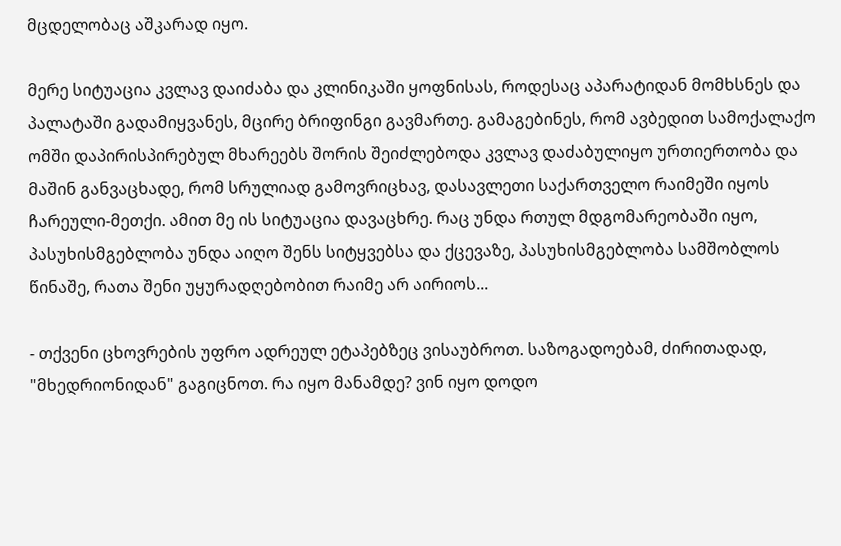მცდელობაც აშკარად იყო.

მერე სიტუაცია კვლავ დაიძაბა და კლინიკაში ყოფნისას, როდესაც აპარატიდან მომხსნეს და პალატაში გადამიყვანეს, მცირე ბრიფინგი გავმართე. გამაგებინეს, რომ ავბედით სამოქალაქო ომში დაპირისპირებულ მხარეებს შორის შეიძლებოდა კვლავ დაძაბულიყო ურთიერთობა და მაშინ განვაცხადე, რომ სრულიად გამოვრიცხავ, დასავლეთი საქართველო რაიმეში იყოს ჩარეული-მეთქი. ამით მე ის სიტუაცია დავაცხრე. რაც უნდა რთულ მდგომარეობაში იყო, პასუხისმგებლობა უნდა აიღო შენს სიტყვებსა და ქცევაზე, პასუხისმგებლობა სამშობლოს წინაშე, რათა შენი უყურადღებობით რაიმე არ აირიოს...

- თქვენი ცხოვრების უფრო ადრეულ ეტაპებზეც ვისაუბროთ. საზოგადოებამ, ძირითადად, "მხედრიონიდან" გაგიცნოთ. რა იყო მანამდე? ვინ იყო დოდო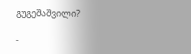გუგეშაშვილი?

-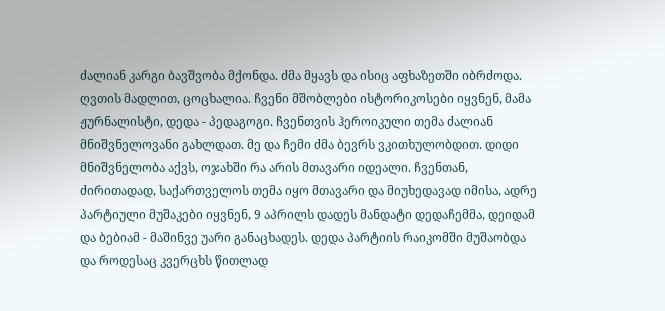ძალიან კარგი ბავშვობა მქონდა. ძმა მყავს და ისიც აფხაზეთში იბრძოდა. ღვთის მადლით, ცოცხალია. ჩვენი მშობლები ისტორიკოსები იყვნენ, მამა ჟურნალისტი, დედა - პედაგოგი. ჩვენთვის ჰეროიკული თემა ძალიან მნიშვნელოვანი გახლდათ. მე და ჩემი ძმა ბევრს ვკითხულობდით. დიდი მნიშვნელობა აქვს, ოჯახში რა არის მთავარი იდეალი. ჩვენთან, ძირითადად, საქართველოს თემა იყო მთავარი და მიუხედავად იმისა, ადრე პარტიული მუშაკები იყვნენ, 9 აპრილს დადეს მანდატი დედაჩემმა, დეიდამ და ბებიამ - მაშინვე უარი განაცხადეს. დედა პარტიის რაიკომში მუშაობდა და როდესაც კვერცხს წითლად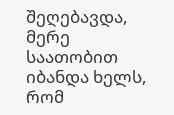შეღებავდა, მერე საათობით იბანდა ხელს, რომ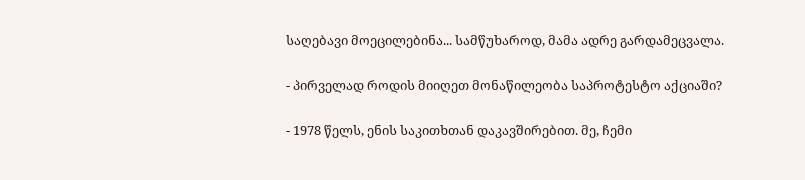საღებავი მოეცილებინა... სამწუხაროდ, მამა ადრე გარდამეცვალა.

- პირველად როდის მიიღეთ მონაწილეობა საპროტესტო აქციაში?

- 1978 წელს, ენის საკითხთან დაკავშირებით. მე, ჩემი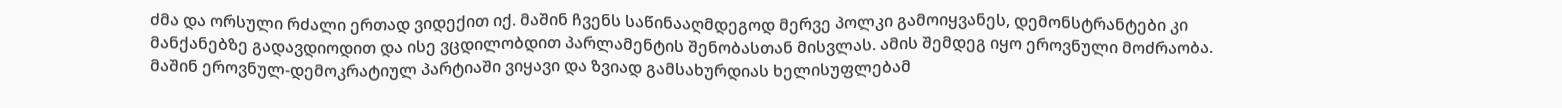ძმა და ორსული რძალი ერთად ვიდექით იქ. მაშინ ჩვენს საწინააღმდეგოდ მერვე პოლკი გამოიყვანეს, დემონსტრანტები კი მანქანებზე გადავდიოდით და ისე ვცდილობდით პარლამენტის შენობასთან მისვლას. ამის შემდეგ იყო ეროვნული მოძრაობა. მაშინ ეროვნულ-დემოკრატიულ პარტიაში ვიყავი და ზვიად გამსახურდიას ხელისუფლებამ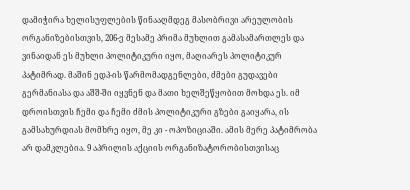დამიჭირა ხელისუფლების წინააღმდეგ მასობრივი არეულობის ორგანიზებისთვის, 206-ე მესამე პრიმა მუხლით გამასამართლეს და ვინაიდან ეს მუხლი პოლიტიკური იყო, მაღიარეს პოლიტიკურ პატიმრად. მაშინ ედპ-ის წარმომადგენლები, ძმები გუდავები გერმანიასა და აშშ-ში იყვნენ და მათი ხელშეწყობით მოხდა ეს. იმ დროისთვის ჩემი და ჩემი ძმის პოლიტიკური გზები გაიყარა, ის გამსახურდიას მომხრე იყო, მე კი - ოპოზიციაში. ამის მერე პატიმრობა არ დამკლებია. 9 აპრილის აქციის ორგანიზატორობისთვისაც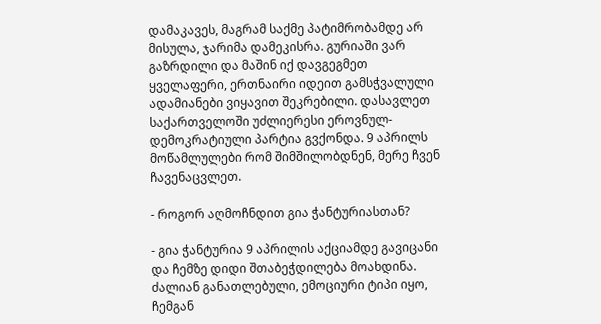დამაკავეს, მაგრამ საქმე პატიმრობამდე არ მისულა, ჯარიმა დამეკისრა. გურიაში ვარ გაზრდილი და მაშინ იქ დავგეგმეთ ყველაფერი, ერთნაირი იდეით გამსჭვალული ადამიანები ვიყავით შეკრებილი. დასავლეთ საქართველოში უძლიერესი ეროვნულ-დემოკრატიული პარტია გვქონდა. 9 აპრილს მოწამლულები რომ შიმშილობდნენ, მერე ჩვენ ჩავენაცვლეთ.

- როგორ აღმოჩნდით გია ჭანტურიასთან?

- გია ჭანტურია 9 აპრილის აქციამდე გავიცანი და ჩემზე დიდი შთაბეჭდილება მოახდინა. ძალიან განათლებული, ემოციური ტიპი იყო, ჩემგან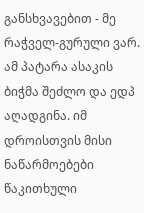განსხვავებით - მე რაჭველ-გურული ვარ. ამ პატარა ასაკის ბიჭმა შეძლო და ედპ აღადგინა. იმ დროისთვის მისი ნაწარმოებები წაკითხული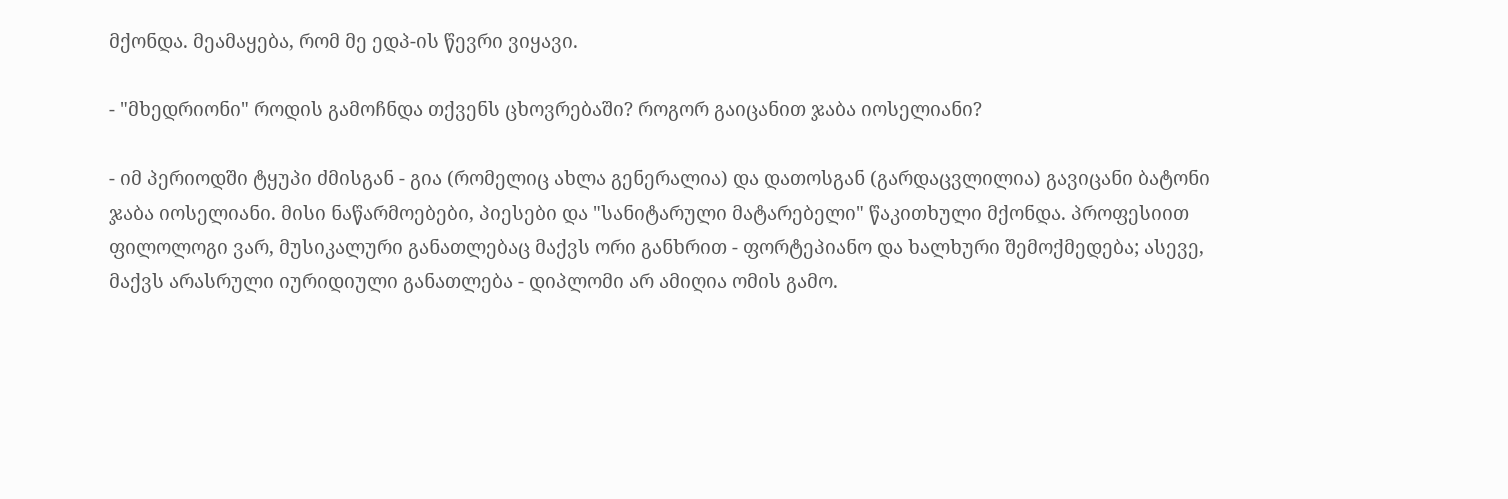მქონდა. მეამაყება, რომ მე ედპ-ის წევრი ვიყავი.

- "მხედრიონი" როდის გამოჩნდა თქვენს ცხოვრებაში? როგორ გაიცანით ჯაბა იოსელიანი?

- იმ პერიოდში ტყუპი ძმისგან - გია (რომელიც ახლა გენერალია) და დათოსგან (გარდაცვლილია) გავიცანი ბატონი ჯაბა იოსელიანი. მისი ნაწარმოებები, პიესები და "სანიტარული მატარებელი" წაკითხული მქონდა. პროფესიით ფილოლოგი ვარ, მუსიკალური განათლებაც მაქვს ორი განხრით - ფორტეპიანო და ხალხური შემოქმედება; ასევე, მაქვს არასრული იურიდიული განათლება - დიპლომი არ ამიღია ომის გამო.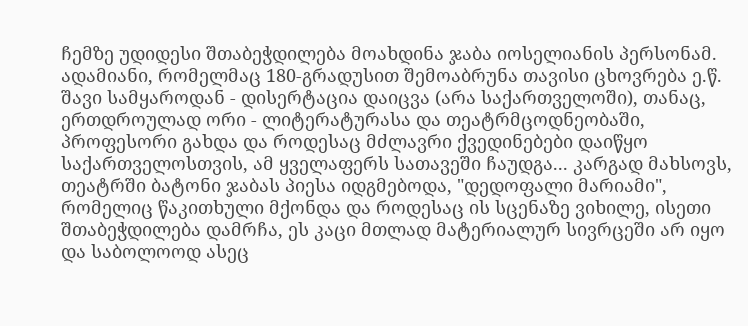ჩემზე უდიდესი შთაბეჭდილება მოახდინა ჯაბა იოსელიანის პერსონამ. ადამიანი, რომელმაც 180-გრადუსით შემოაბრუნა თავისი ცხოვრება ე.წ. შავი სამყაროდან - დისერტაცია დაიცვა (არა საქართველოში), თანაც, ერთდროულად ორი - ლიტერატურასა და თეატრმცოდნეობაში, პროფესორი გახდა და როდესაც მძლავრი ქვედინებები დაიწყო საქართველოსთვის, ამ ყველაფერს სათავეში ჩაუდგა... კარგად მახსოვს, თეატრში ბატონი ჯაბას პიესა იდგმებოდა, "დედოფალი მარიამი", რომელიც წაკითხული მქონდა და როდესაც ის სცენაზე ვიხილე, ისეთი შთაბეჭდილება დამრჩა, ეს კაცი მთლად მატერიალურ სივრცეში არ იყო და საბოლოოდ ასეც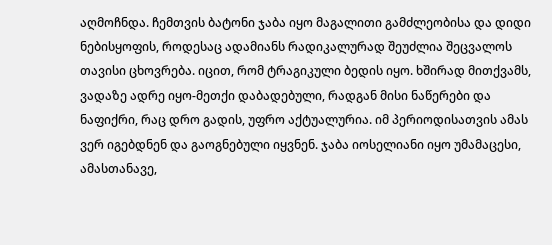აღმოჩნდა. ჩემთვის ბატონი ჯაბა იყო მაგალითი გამძლეობისა და დიდი ნებისყოფის, როდესაც ადამიანს რადიკალურად შეუძლია შეცვალოს თავისი ცხოვრება. იცით, რომ ტრაგიკული ბედის იყო. ხშირად მითქვამს, ვადაზე ადრე იყო-მეთქი დაბადებული, რადგან მისი ნაწერები და ნაფიქრი, რაც დრო გადის, უფრო აქტუალურია. იმ პერიოდისათვის ამას ვერ იგებდნენ და გაოგნებული იყვნენ. ჯაბა იოსელიანი იყო უმამაცესი, ამასთანავე,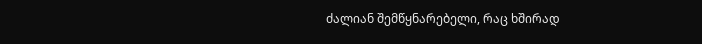ძალიან შემწყნარებელი, რაც ხშირად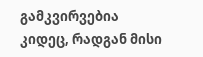გამკვირვებია კიდეც, რადგან მისი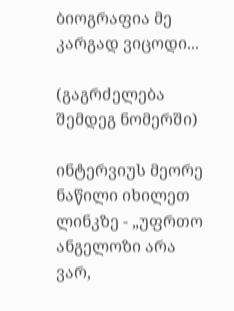ბიოგრაფია მე კარგად ვიცოდი...

(გაგრძელება შემდეგ ნომერში)

ინტერვიუს მეორე ნაწილი იხილეთ ლინკზე - „უფრთო ანგელოზი არა ვარ,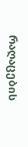რაღაცების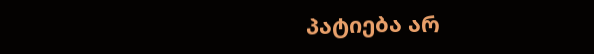პატიება არ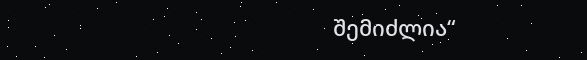შემიძლია“